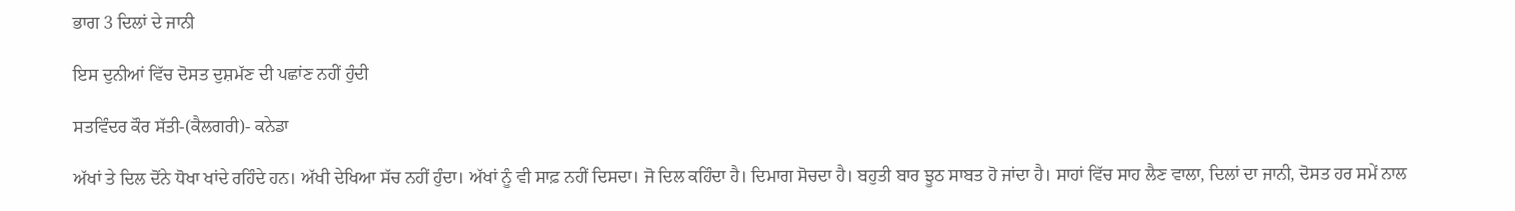ਭਾਗ 3 ਦਿਲਾਂ ਦੇ ਜਾਨੀ

ਇਸ ਦੁਨੀਆਂ ਵਿੱਚ ਦੋਸਤ ਦੁਸ਼ਮੱਣ ਦੀ ਪਛਾਂਣ ਨਹੀਂ ਹੁੰਦੀ

ਸਤਵਿੰਦਰ ਕੌਰ ਸੱਤੀ-(ਕੈਲਗਰੀ)- ਕਨੇਡਾ

ਅੱਖਾਂ ਤੇ ਦਿਲ ਦੋਂਨੇ ਧੋਖਾ ਖਾਂਦੇ ਰਹਿੰਦੇ ਹਨ। ਅੱਖੀ ਦੇਖਿਆ ਸੱਚ ਨਹੀਂ ਹੁੰਦਾ। ਅੱਖਾਂ ਨੂੰ ਵੀ ਸਾਫ਼ ਨਹੀਂ ਦਿਸਦਾ। ਜੋ ਦਿਲ ਕਹਿੰਦਾ ਹੈ। ਦਿਮਾਗ ਸੋਚਦਾ ਹੈ। ਬਹੁਤੀ ਬਾਰ ਝੂਠ ਸਾਬਤ ਹੋ ਜਾਂਦਾ ਹੈ। ਸਾਹਾਂ ਵਿੱਚ ਸਾਹ ਲੈਣ ਵਾਲਾ, ਦਿਲਾਂ ਦਾ ਜਾਨੀ, ਦੋਸਤ ਹਰ ਸਮੇਂ ਨਾਲ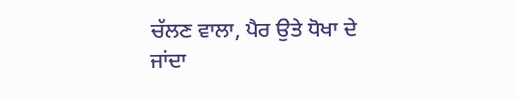ਚੱਲਣ ਵਾਲਾ, ਪੈਰ ਉਤੇ ਧੋਖਾ ਦੇ ਜਾਂਦਾ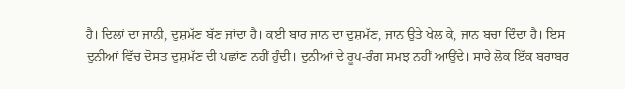ਹੈ। ਦਿਲਾਂ ਦਾ ਜਾਨੀ, ਦੁਸ਼ਮੱਣ ਬੱਣ ਜਾਂਦਾ ਹੈ। ਕਈ ਬਾਰ ਜਾਨ ਦਾ ਦੁਸ਼ਮੱਣ, ਜਾਨ ਉਤੇ ਖੇਲ ਕੇ, ਜਾਨ ਬਚਾ ਦਿੰਦਾ ਹੈ। ਇਸ ਦੁਨੀਆਂ ਵਿੱਚ ਦੋਸਤ ਦੁਸ਼ਮੱਣ ਦੀ ਪਛਾਂਣ ਨਹੀਂ ਹੁੰਦੀ। ਦੁਨੀਆਂ ਦੇ ਰੂਪ-ਰੰਗ ਸਮਝ ਨਹੀਂ ਆਉਂਦੇ। ਸਾਰੇ ਲੋਕ ਇੱਕ ਬਰਾਬਰ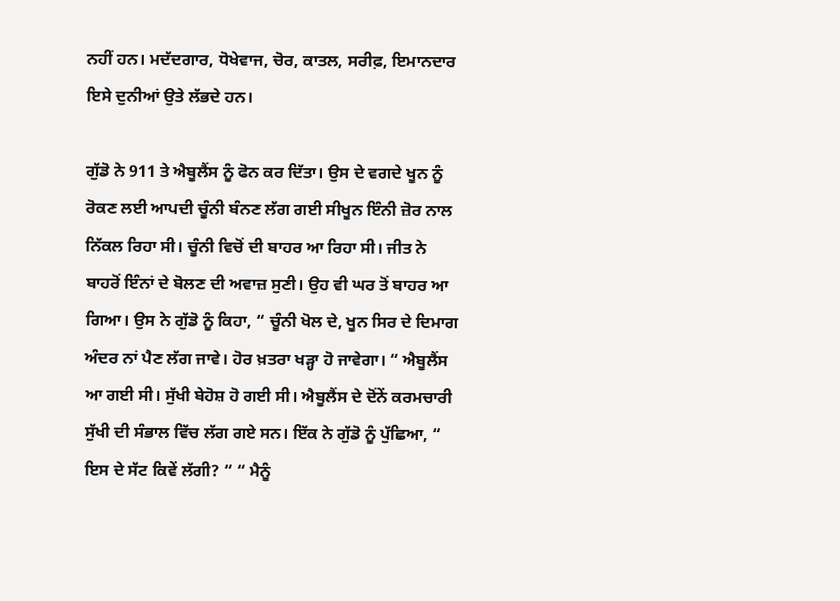ਨਹੀਂ ਹਨ। ਮਦੱਦਗਾਰ, ਧੋਖੇਵਾਜ, ਚੋਰ, ਕਾਤਲ, ਸਰੀਫ਼, ਇਮਾਨਦਾਰ ਇਸੇ ਦੁਨੀਆਂ ਉਤੇ ਲੱਭਦੇ ਹਨ।

ਗੁੱਡੋ ਨੇ 911 ਤੇ ਐਬੂਲੈਂਸ ਨੂੰ ਫੋਨ ਕਰ ਦਿੱਤਾ। ਉਸ ਦੇ ਵਗਦੇ ਖੂਨ ਨੂੰ ਰੋਕਣ ਲਈ ਆਪਦੀ ਚੂੰਨੀ ਬੰਨਣ ਲੱਗ ਗਈ ਸੀਖੂਨ ਇੰਨੀ ਜ਼ੋਰ ਨਾਲ ਨਿੱਕਲ ਰਿਹਾ ਸੀ। ਚੂੰਨੀ ਵਿਚੋਂ ਦੀ ਬਾਹਰ ਆ ਰਿਹਾ ਸੀ। ਜੀਤ ਨੇ ਬਾਹਰੋਂ ਇੰਨਾਂ ਦੇ ਬੋਲਣ ਦੀ ਅਵਾਜ਼ ਸੁਣੀ। ਉਹ ਵੀ ਘਰ ਤੋਂ ਬਾਹਰ ਆ ਗਿਆ। ਉਸ ਨੇ ਗੁੱਡੋ ਨੂੰ ਕਿਹਾ, “ ਚੂੰਨੀ ਖੋਲ ਦੇ, ਖੂਨ ਸਿਰ ਦੇ ਦਿਮਾਗ ਅੰਦਰ ਨਾਂ ਪੈਣ ਲੱਗ ਜਾਵੇ। ਹੋਰ ਖ਼ਤਰਾ ਖੜ੍ਹਾ ਹੋ ਜਾਵੇਗਾ। “ ਐਬੂਲੈਂਸ ਆ ਗਈ ਸੀ। ਸੁੱਖੀ ਬੇਹੋਸ਼ ਹੋ ਗਈ ਸੀ। ਐਬੂਲੈਂਸ ਦੇ ਦੋਂਨੇਂ ਕਰਮਚਾਰੀ ਸੁੱਖੀ ਦੀ ਸੰਭਾਲ ਵਿੱਚ ਲੱਗ ਗਏ ਸਨ। ਇੱਕ ਨੇ ਗੁੱਡੋ ਨੂੰ ਪੁੱਛਿਆ, “ ਇਸ ਦੇ ਸੱਟ ਕਿਵੇਂ ਲੱਗੀ? “ “ ਮੈਨੂੰ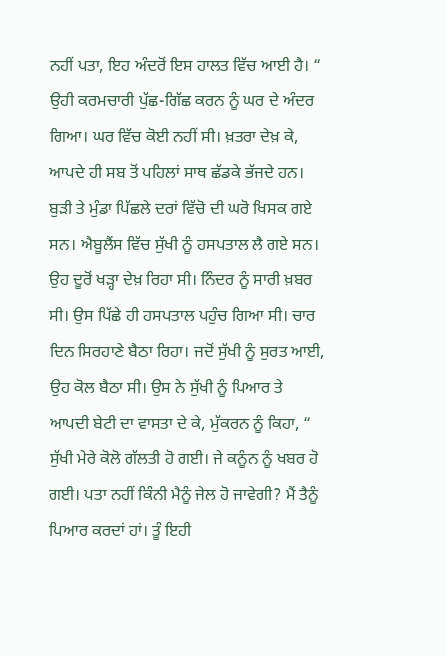ਨਹੀਂ ਪਤਾ, ਇਹ ਅੰਦਰੋਂ ਇਸ ਹਾਲਤ ਵਿੱਚ ਆਈ ਹੈ। “ ਉਹੀ ਕਰਮਚਾਰੀ ਪੁੱਛ-ਗਿੱਛ ਕਰਨ ਨੂੰ ਘਰ ਦੇ ਅੰਦਰ ਗਿਆ। ਘਰ ਵਿੱਚ ਕੋਈ ਨਹੀਂ ਸੀ। ਖ਼ਤਰਾ ਦੇਖ਼ ਕੇ, ਆਪਦੇ ਹੀ ਸਬ ਤੋਂ ਪਹਿਲਾਂ ਸਾਥ ਛੱਡਕੇ ਭੱਜਦੇ ਹਨ। ਬੁੜੀ ਤੇ ਮੁੰਡਾ ਪਿੱਛਲੇ ਦਰਾਂ ਵਿੱਚੋ ਦੀ ਘਰੋ ਖਿਸਕ ਗਏ ਸਨ। ਐਬੂਲੈਂਸ ਵਿੱਚ ਸੁੱਖੀ ਨੂੰ ਹਸਪਤਾਲ ਲੈ ਗਏ ਸਨ। ਉਹ ਦੂਰੋਂ ਖੜ੍ਹਾ ਦੇਖ਼ ਰਿਹਾ ਸੀ। ਨਿੰਦਰ ਨੂੰ ਸਾਰੀ ਖ਼ਬਰ ਸੀ। ਉਸ ਪਿੱਛੇ ਹੀ ਹਸਪਤਾਲ ਪਹੁੰਚ ਗਿਆ ਸੀ। ਚਾਰ ਦਿਨ ਸਿਰਹਾਣੇ ਬੈਠਾ ਰਿਹਾ। ਜਦੋਂ ਸੁੱਖੀ ਨੂੰ ਸੁਰਤ ਆਈ, ਉਹ ਕੋਲ ਬੈਠਾ ਸੀ। ਉਸ ਨੇ ਸੁੱਖੀ ਨੂੰ ਪਿਆਰ ਤੇ ਆਪਦੀ ਬੇਟੀ ਦਾ ਵਾਸਤਾ ਦੇ ਕੇ, ਮੁੱਕਰਨ ਨੂੰ ਕਿਹਾ, “ ਸੁੱਖੀ ਮੇਰੇ ਕੋਲੋ ਗੱਲਤੀ ਹੋ ਗਈ। ਜੇ ਕਨੂੰਨ ਨੂੰ ਖਬਰ ਹੋ ਗਈ। ਪਤਾ ਨਹੀਂ ਕਿੰਨੀ ਮੈਨੂੰ ਜੇਲ ਹੋ ਜਾਵੇਗੀ? ਮੈਂ ਤੈਨੂੰ ਪਿਆਰ ਕਰਦਾਂ ਹਾਂ। ਤੂੰ ਇਹੀ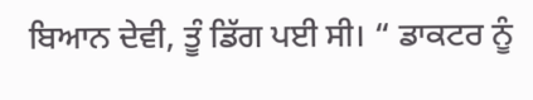ਬਿਆਨ ਦੇਵੀ, ਤੂੰ ਡਿੱਗ ਪਈ ਸੀ। “ ਡਾਕਟਰ ਨੂੰ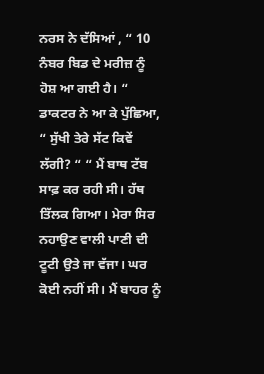ਨਰਸ ਨੇ ਦੱਸਿਆਂ , “ 10 ਨੰਬਰ ਬਿਡ ਦੇ ਮਰੀਜ਼ ਨੂੰ ਹੋਸ਼ ਆ ਗਈ ਹੈ। “ ਡਾਕਟਰ ਨੇ ਆ ਕੇ ਪੁੱਛਿਆ, “ ਸੁੱਖੀ ਤੇਰੇ ਸੱਟ ਕਿਵੇਂ ਲੱਗੀ? “ “ ਮੈਂ ਬਾਥ ਟੱਬ ਸਾਫ਼ ਕਰ ਰਹੀ ਸੀ। ਹੱਥ ਤਿੱਲਕ ਗਿਆ। ਮੇਰਾ ਸਿਰ ਨਹਾਉਣ ਵਾਲੀ ਪਾਣੀ ਦੀ ਟੂਟੀ ਉਤੇ ਜਾ ਵੱਜਾ। ਘਰ ਕੋਈ ਨਹੀਂ ਸੀ। ਮੈਂ ਬਾਹਰ ਨੂੰ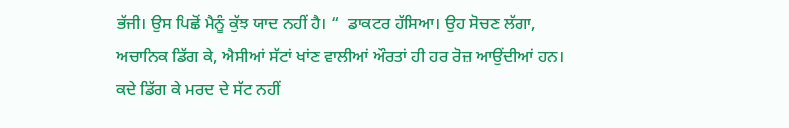ਭੱਜੀ। ਉਸ ਪਿਛੋਂ ਮੈਨੂੰ ਕੁੱਝ ਯਾਦ ਨਹੀਂ ਹੈ। “  ਡਾਕਟਰ ਹੱਸਿਆ। ਉਹ ਸੋਚਣ ਲੱਗਾ, ਅਚਾਨਿਕ ਡਿੱਗ ਕੇ, ਐਸੀਆਂ ਸੱਟਾਂ ਖਾਂਣ ਵਾਲੀਆਂ ਔਰਤਾਂ ਹੀ ਹਰ ਰੋਜ਼ ਆਉਂਦੀਆਂ ਹਨ। ਕਦੇ ਡਿੱਗ ਕੇ ਮਰਦ ਦੇ ਸੱਟ ਨਹੀਂ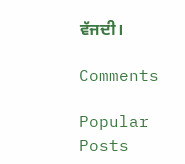ਵੱਜਦੀ।

Comments

Popular Posts